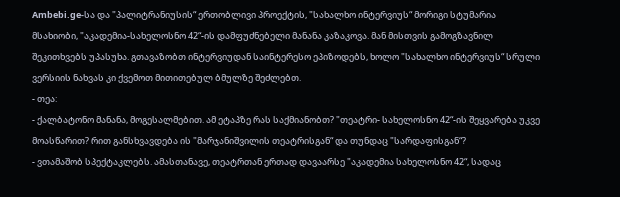Ambebi.ge-სა და "პალიტრანიუსის“ ერთობლივი პროექტის, "სახალხო ინტერვიუს“ მორიგი სტუმარია მსახიობი, "აკადემია-სახელოსნო 42“-ის დამფუძნებელი მანანა კაზაკოვა. მან მისთვის გამოგზავნილ შეკითხვებს უპასუხა. გთავაზობთ ინტერვიუდან საინტერესო ეპიზოდებს, ხოლო "სახალხო ინტერვიუს“ სრული ვერსიის ნახვას კი ქვემოთ მითითებულ ბმულზე შეძლებთ.
- თეა:
- ქალბატონო მანანა, მოგესალმებით. ამ ეტაპზე რას საქმიანობთ? "თეატრი- სახელოსნო 42“-ის შეყვარება უკვე მოასწარით? რით განსხვავდება ის "მარჯანიშვილის თეატრისგან“ და თუნდაც "სარდაფისგან“?
- ვთამაშობ სპექტაკლებს. ამასთანავე, თეატრთან ერთად დავაარსე "აკადემია სახელოსნო 42“, სადაც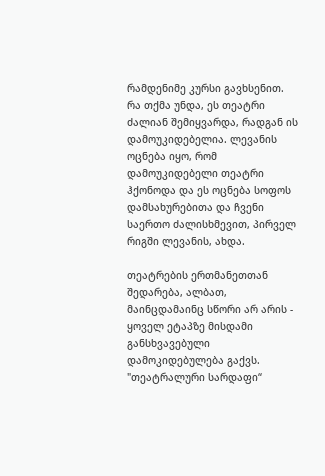რამდენიმე კურსი გავხსენით. რა თქმა უნდა, ეს თეატრი ძალიან შემიყვარდა, რადგან ის დამოუკიდებელია. ლევანის ოცნება იყო, რომ დამოუკიდებელი თეატრი ჰქონოდა და ეს ოცნება სოფოს დამსახურებითა და ჩვენი საერთო ძალისხმევით, პირველ რიგში ლევანის, ახდა.

თეატრების ერთმანეთთან შედარება, ალბათ, მაინცდამაინც სწორი არ არის - ყოველ ეტაპზე მისდამი განსხვავებული დამოკიდებულება გაქვს. "თეატრალური სარდაფი“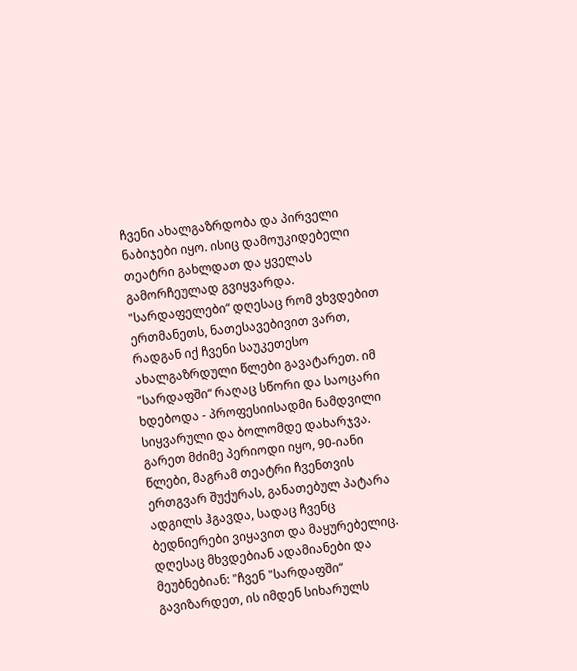ჩვენი ახალგაზრდობა და პირველი ნაბიჯები იყო. ისიც დამოუკიდებელი თეატრი გახლდათ და ყველას გამორჩეულად გვიყვარდა. "სარდაფელები“ დღესაც რომ ვხვდებით ერთმანეთს, ნათესავებივით ვართ, რადგან იქ ჩვენი საუკეთესო ახალგაზრდული წლები გავატარეთ. იმ "სარდაფში“ რაღაც სწორი და საოცარი ხდებოდა - პროფესიისადმი ნამდვილი სიყვარული და ბოლომდე დახარჯვა. გარეთ მძიმე პერიოდი იყო, 90-იანი წლები, მაგრამ თეატრი ჩვენთვის ერთგვარ შუქურას, განათებულ პატარა ადგილს ჰგავდა, სადაც ჩვენც ბედნიერები ვიყავით და მაყურებელიც. დღესაც მხვდებიან ადამიანები და მეუბნებიან: "ჩვენ "სარდაფში“ გავიზარდეთ, ის იმდენ სიხარულს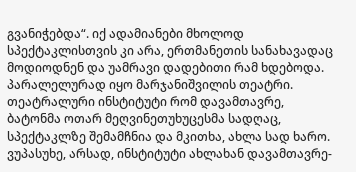გვანიჭებდა“. იქ ადამიანები მხოლოდ სპექტაკლისთვის კი არა, ერთმანეთის სანახავადაც მოდიოდნენ და უამრავი დადებითი რამ ხდებოდა.
პარალელურად იყო მარჯანიშვილის თეატრი. თეატრალური ინსტიტუტი რომ დავამთავრე, ბატონმა ოთარ მეღვინეთუხუცესმა სადღაც, სპექტაკლზე შემამჩნია და მკითხა, ახლა სად ხარო. ვუპასუხე, არსად, ინსტიტუტი ახლახან დავამთავრე-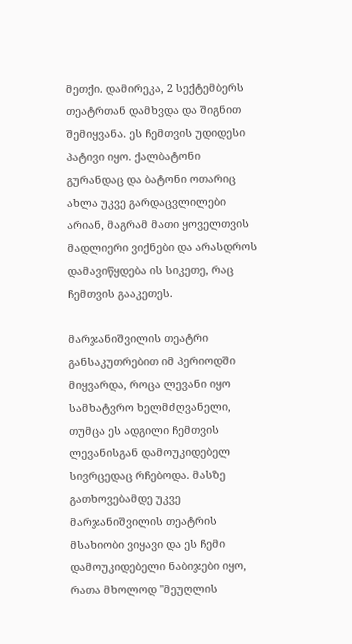მეთქი. დამირეკა, 2 სექტემბერს თეატრთან დამხვდა და შიგნით შემიყვანა. ეს ჩემთვის უდიდესი პატივი იყო. ქალბატონი გურანდაც და ბატონი ოთარიც ახლა უკვე გარდაცვლილები არიან, მაგრამ მათი ყოველთვის მადლიერი ვიქნები და არასდროს დამავიწყდება ის სიკეთე, რაც ჩემთვის გააკეთეს.

მარჯანიშვილის თეატრი განსაკუთრებით იმ პერიოდში მიყვარდა, როცა ლევანი იყო სამხატვრო ხელმძღვანელი, თუმცა ეს ადგილი ჩემთვის ლევანისგან დამოუკიდებელ სივრცედაც რჩებოდა. მასზე გათხოვებამდე უკვე მარჯანიშვილის თეატრის მსახიობი ვიყავი და ეს ჩემი დამოუკიდებელი ნაბიჯები იყო, რათა მხოლოდ "მეუღლის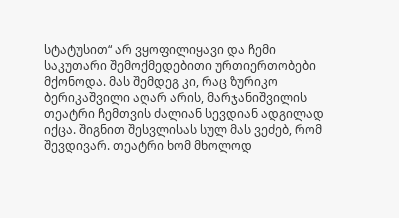სტატუსით“ არ ვყოფილიყავი და ჩემი საკუთარი შემოქმედებითი ურთიერთობები მქონოდა. მას შემდეგ კი, რაც ზურიკო ბერიკაშვილი აღარ არის, მარჯანიშვილის თეატრი ჩემთვის ძალიან სევდიან ადგილად იქცა. შიგნით შესვლისას სულ მას ვეძებ, რომ შევდივარ. თეატრი ხომ მხოლოდ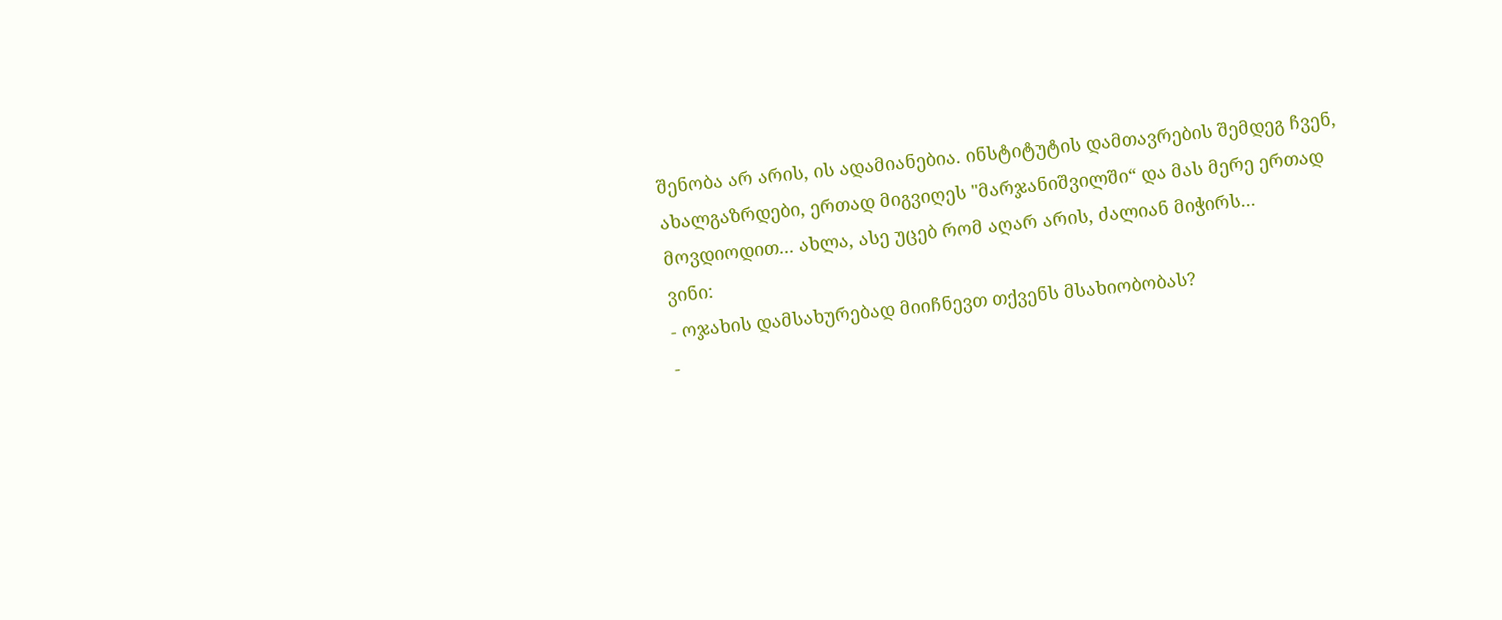შენობა არ არის, ის ადამიანებია. ინსტიტუტის დამთავრების შემდეგ ჩვენ, ახალგაზრდები, ერთად მიგვიღეს "მარჯანიშვილში“ და მას მერე ერთად მოვდიოდით... ახლა, ასე უცებ რომ აღარ არის, ძალიან მიჭირს...
ვინი:
- ოჯახის დამსახურებად მიიჩნევთ თქვენს მსახიობობას?
-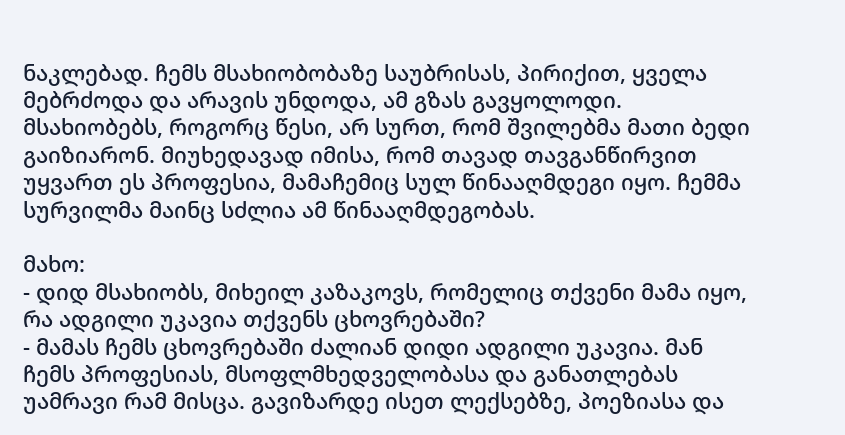ნაკლებად. ჩემს მსახიობობაზე საუბრისას, პირიქით, ყველა მებრძოდა და არავის უნდოდა, ამ გზას გავყოლოდი. მსახიობებს, როგორც წესი, არ სურთ, რომ შვილებმა მათი ბედი გაიზიარონ. მიუხედავად იმისა, რომ თავად თავგანწირვით უყვართ ეს პროფესია, მამაჩემიც სულ წინააღმდეგი იყო. ჩემმა სურვილმა მაინც სძლია ამ წინააღმდეგობას.

მახო:
- დიდ მსახიობს, მიხეილ კაზაკოვს, რომელიც თქვენი მამა იყო, რა ადგილი უკავია თქვენს ცხოვრებაში?
- მამას ჩემს ცხოვრებაში ძალიან დიდი ადგილი უკავია. მან ჩემს პროფესიას, მსოფლმხედველობასა და განათლებას უამრავი რამ მისცა. გავიზარდე ისეთ ლექსებზე, პოეზიასა და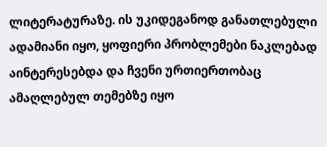ლიტერატურაზე. ის უკიდეგანოდ განათლებული ადამიანი იყო, ყოფიერი პრობლემები ნაკლებად აინტერესებდა და ჩვენი ურთიერთობაც ამაღლებულ თემებზე იყო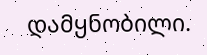დამყნობილი.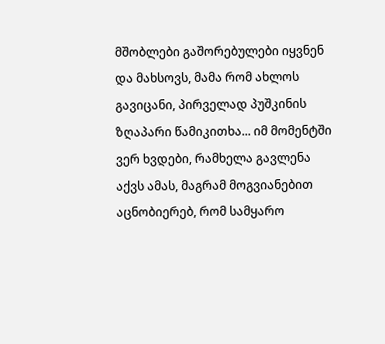მშობლები გაშორებულები იყვნენ და მახსოვს, მამა რომ ახლოს გავიცანი, პირველად პუშკინის ზღაპარი წამიკითხა... იმ მომენტში ვერ ხვდები, რამხელა გავლენა აქვს ამას, მაგრამ მოგვიანებით აცნობიერებ, რომ სამყარო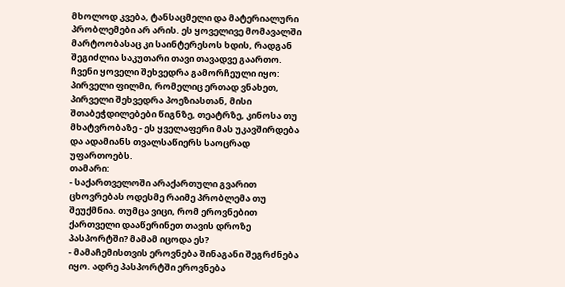მხოლოდ კვება, ტანსაცმელი და მატერიალური პრობლემები არ არის. ეს ყოველივე მომავალში მარტოობასაც კი საინტერესოს ხდის, რადგან შეგიძლია საკუთარი თავი თავადვე გაართო. ჩვენი ყოველი შეხვედრა გამორჩეული იყო: პირველი ფილმი, რომელიც ერთად ვნახეთ, პირველი შეხვედრა პოეზიასთან, მისი შთაბეჭდილებები წიგნზე, თეატრზე, კინოსა თუ მხატვრობაზე - ეს ყველაფერი მას უკავშირდება და ადამიანს თვალსაწიერს საოცრად უფართოებს.
თამარი:
- საქართველოში არაქართული გვარით ცხოვრებას ოდესმე რაიმე პრობლემა თუ შეუქმნია. თუმცა ვიცი, რომ ეროვნებით ქართველი დააწერინეთ თავის დროზე პასპორტში? მამამ იცოდა ეს?
- მამაჩემისთვის ეროვნება შინაგანი შეგრძნება იყო. ადრე პასპორტში ეროვნება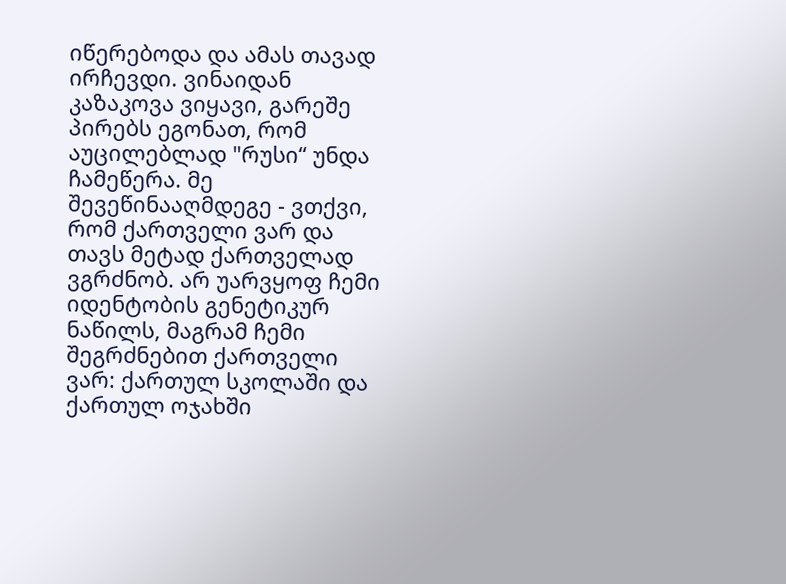იწერებოდა და ამას თავად ირჩევდი. ვინაიდან კაზაკოვა ვიყავი, გარეშე პირებს ეგონათ, რომ აუცილებლად "რუსი“ უნდა ჩამეწერა. მე შევეწინააღმდეგე - ვთქვი, რომ ქართველი ვარ და თავს მეტად ქართველად ვგრძნობ. არ უარვყოფ ჩემი იდენტობის გენეტიკურ ნაწილს, მაგრამ ჩემი შეგრძნებით ქართველი ვარ: ქართულ სკოლაში და ქართულ ოჯახში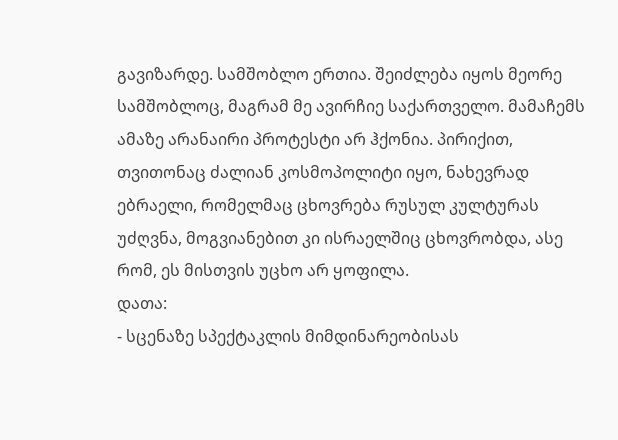გავიზარდე. სამშობლო ერთია. შეიძლება იყოს მეორე სამშობლოც, მაგრამ მე ავირჩიე საქართველო. მამაჩემს ამაზე არანაირი პროტესტი არ ჰქონია. პირიქით, თვითონაც ძალიან კოსმოპოლიტი იყო, ნახევრად ებრაელი, რომელმაც ცხოვრება რუსულ კულტურას უძღვნა, მოგვიანებით კი ისრაელშიც ცხოვრობდა, ასე რომ, ეს მისთვის უცხო არ ყოფილა.
დათა:
- სცენაზე სპექტაკლის მიმდინარეობისას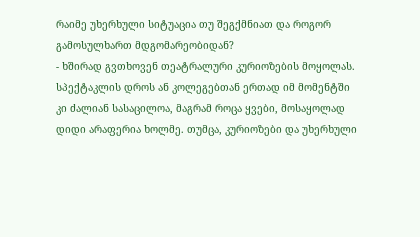რაიმე უხერხული სიტუაცია თუ შეგქმნიათ და როგორ გამოსულხართ მდგომარეობიდან?
- ხშირად გვთხოვენ თეატრალური კურიოზების მოყოლას. სპექტაკლის დროს ან კოლეგებთან ერთად იმ მომენტში კი ძალიან სასაცილოა, მაგრამ როცა ყვები, მოსაყოლად დიდი არაფერია ხოლმე. თუმცა, კურიოზები და უხერხული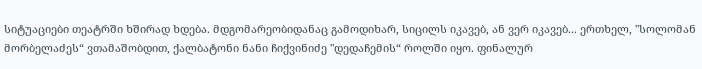სიტუაციები თეატრში ხშირად ხდება. მდგომარეობიდანაც გამოდიხარ, სიცილს იკავებ, ან ვერ იკავებ... ერთხელ, "სოლომან მორბელაძეს“ ვთამაშობდით, ქალბატონი ნანი ჩიქვინიძე "დედაჩემის“ როლში იყო. ფინალურ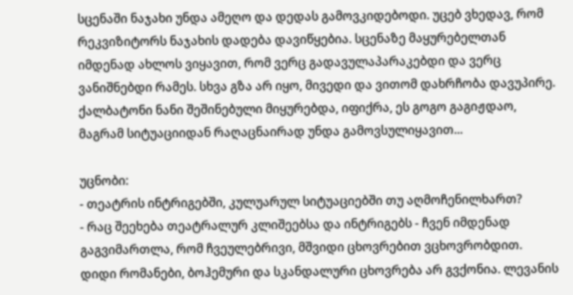სცენაში ნაჯახი უნდა ამეღო და დედას გამოვკიდებოდი. უცებ ვხედავ, რომ რეკვიზიტორს ნაჯახის დადება დავიწყებია. სცენაზე მაყურებელთან იმდენად ახლოს ვიყავით, რომ ვერც გადავულაპარაკებდი და ვერც ვანიშნებდი რამეს. სხვა გზა არ იყო, მივედი და ვითომ დახრჩობა დავუპირე. ქალბატონი ნანი შეშინებული მიყურებდა, იფიქრა, ეს გოგო გაგიჟდაო, მაგრამ სიტუაციიდან რაღაცნაირად უნდა გამოვსულიყავით...

უცნობი:
- თეატრის ინტრიგებში, კულუარულ სიტუაციებში თუ აღმოჩენილხართ?
- რაც შეეხება თეატრალურ კლიშეებსა და ინტრიგებს - ჩვენ იმდენად გაგვიმართლა, რომ ჩვეულებრივი, მშვიდი ცხოვრებით ვცხოვრობდით. დიდი რომანები, ბოჰემური და სკანდალური ცხოვრება არ გვქონია. ლევანის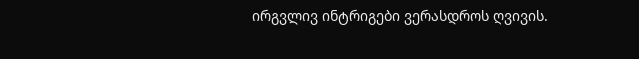ირგვლივ ინტრიგები ვერასდროს ღვივის.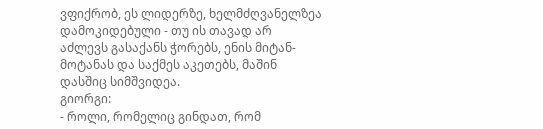ვფიქრობ, ეს ლიდერზე, ხელმძღვანელზეა დამოკიდებული - თუ ის თავად არ აძლევს გასაქანს ჭორებს, ენის მიტან-მოტანას და საქმეს აკეთებს, მაშინ დასშიც სიმშვიდეა.
გიორგი:
- როლი, რომელიც გინდათ, რომ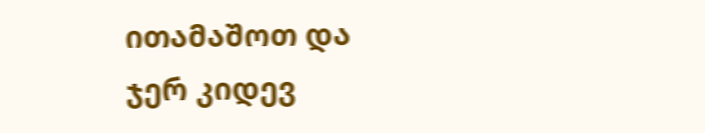ითამაშოთ და ჯერ კიდევ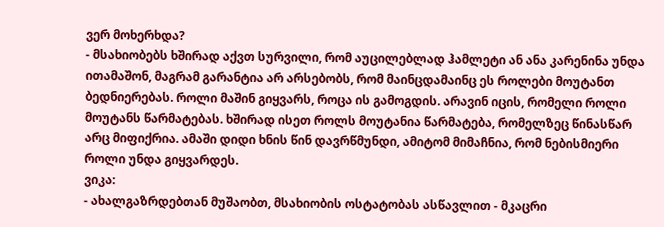ვერ მოხერხდა?
- მსახიობებს ხშირად აქვთ სურვილი, რომ აუცილებლად ჰამლეტი ან ანა კარენინა უნდა ითამაშონ, მაგრამ გარანტია არ არსებობს, რომ მაინცდამაინც ეს როლები მოუტანთ ბედნიერებას. როლი მაშინ გიყვარს, როცა ის გამოგდის. არავინ იცის, რომელი როლი მოუტანს წარმატებას. ხშირად ისეთ როლს მოუტანია წარმატება, რომელზეც წინასწარ არც მიფიქრია. ამაში დიდი ხნის წინ დავრწმუნდი, ამიტომ მიმაჩნია, რომ ნებისმიერი როლი უნდა გიყვარდეს.
ვიკა:
- ახალგაზრდებთან მუშაობთ, მსახიობის ოსტატობას ასწავლით - მკაცრი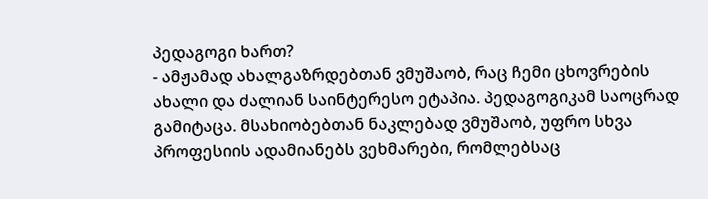პედაგოგი ხართ?
- ამჟამად ახალგაზრდებთან ვმუშაობ, რაც ჩემი ცხოვრების ახალი და ძალიან საინტერესო ეტაპია. პედაგოგიკამ საოცრად გამიტაცა. მსახიობებთან ნაკლებად ვმუშაობ, უფრო სხვა პროფესიის ადამიანებს ვეხმარები, რომლებსაც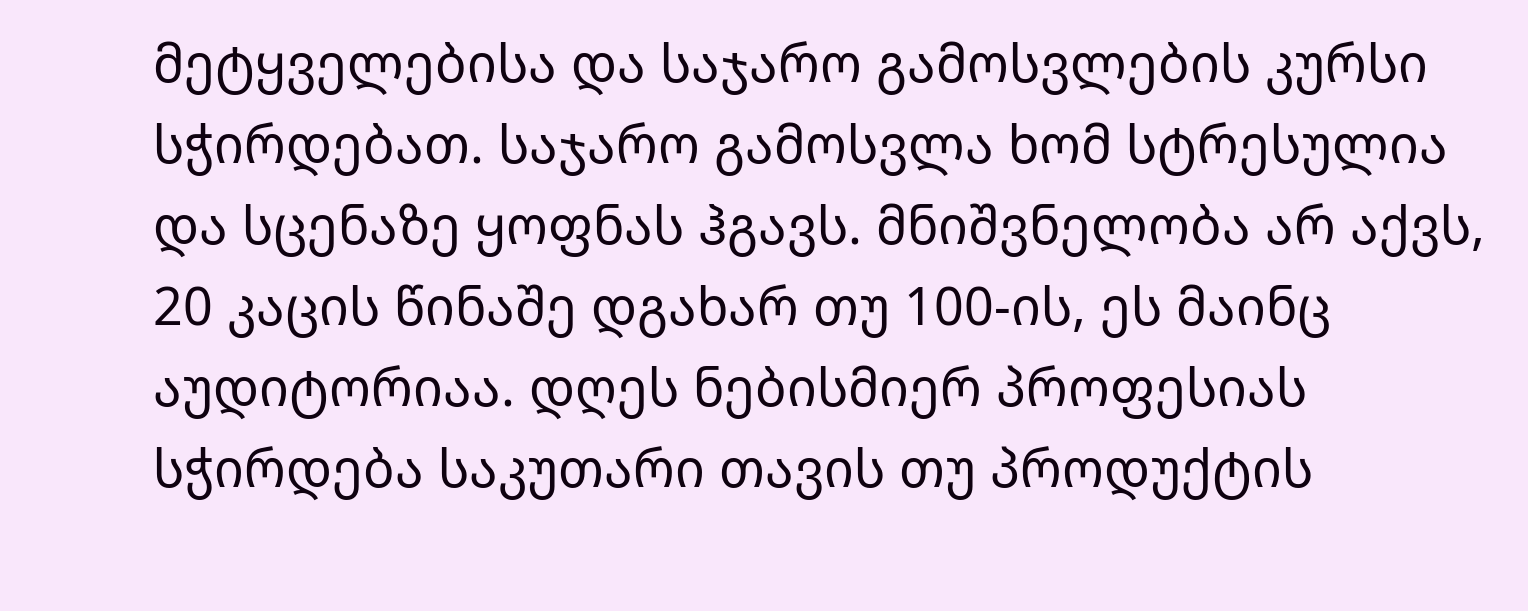მეტყველებისა და საჯარო გამოსვლების კურსი სჭირდებათ. საჯარო გამოსვლა ხომ სტრესულია და სცენაზე ყოფნას ჰგავს. მნიშვნელობა არ აქვს, 20 კაცის წინაშე დგახარ თუ 100-ის, ეს მაინც აუდიტორიაა. დღეს ნებისმიერ პროფესიას სჭირდება საკუთარი თავის თუ პროდუქტის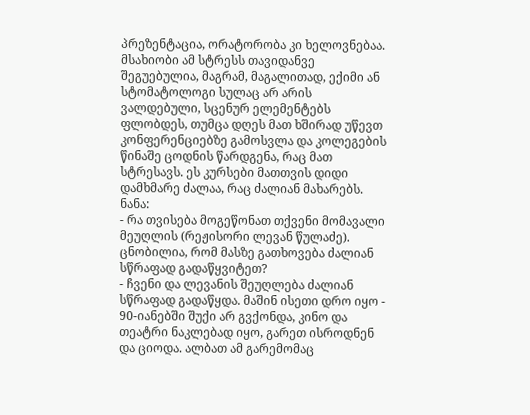პრეზენტაცია, ორატორობა კი ხელოვნებაა. მსახიობი ამ სტრესს თავიდანვე შეგუებულია, მაგრამ, მაგალითად, ექიმი ან სტომატოლოგი სულაც არ არის ვალდებული, სცენურ ელემენტებს ფლობდეს, თუმცა დღეს მათ ხშირად უწევთ კონფერენციებზე გამოსვლა და კოლეგების წინაშე ცოდნის წარდგენა, რაც მათ სტრესავს. ეს კურსები მათთვის დიდი დამხმარე ძალაა, რაც ძალიან მახარებს.
ნანა:
- რა თვისება მოგეწონათ თქვენი მომავალი მეუღლის (რეჟისორი ლევან წულაძე). ცნობილია, რომ მასზე გათხოვება ძალიან სწრაფად გადაწყვიტეთ?
- ჩვენი და ლევანის შეუღლება ძალიან სწრაფად გადაწყდა. მაშინ ისეთი დრო იყო - 90-იანებში შუქი არ გვქონდა, კინო და თეატრი ნაკლებად იყო, გარეთ ისროდნენ და ციოდა. ალბათ ამ გარემომაც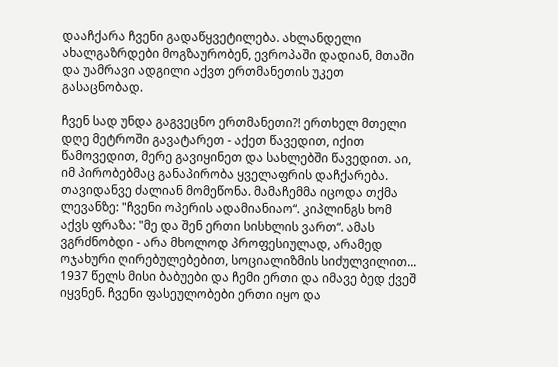დააჩქარა ჩვენი გადაწყვეტილება. ახლანდელი ახალგაზრდები მოგზაურობენ, ევროპაში დადიან, მთაში და უამრავი ადგილი აქვთ ერთმანეთის უკეთ გასაცნობად.

ჩვენ სად უნდა გაგვეცნო ერთმანეთი?! ერთხელ მთელი დღე მეტროში გავატარეთ - აქეთ წავედით, იქით წამოვედით, მერე გავიყინეთ და სახლებში წავედით. აი, იმ პირობებმაც განაპირობა ყველაფრის დაჩქარება. თავიდანვე ძალიან მომეწონა. მამაჩემმა იცოდა თქმა ლევანზე: "ჩვენი ოპერის ადამიანიაო“. კიპლინგს ხომ აქვს ფრაზა: "მე და შენ ერთი სისხლის ვართ“. ამას ვგრძნობდი - არა მხოლოდ პროფესიულად, არამედ ოჯახური ღირებულებებით, სოციალიზმის სიძულვილით... 1937 წელს მისი ბაბუები და ჩემი ერთი და იმავე ბედ ქვეშ იყვნენ. ჩვენი ფასეულობები ერთი იყო და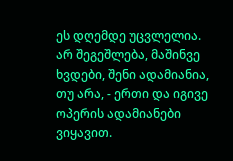ეს დღემდე უცვლელია. არ შეგეშლება, მაშინვე ხვდები, შენი ადამიანია, თუ არა, - ერთი და იგივე ოპერის ადამიანები ვიყავით.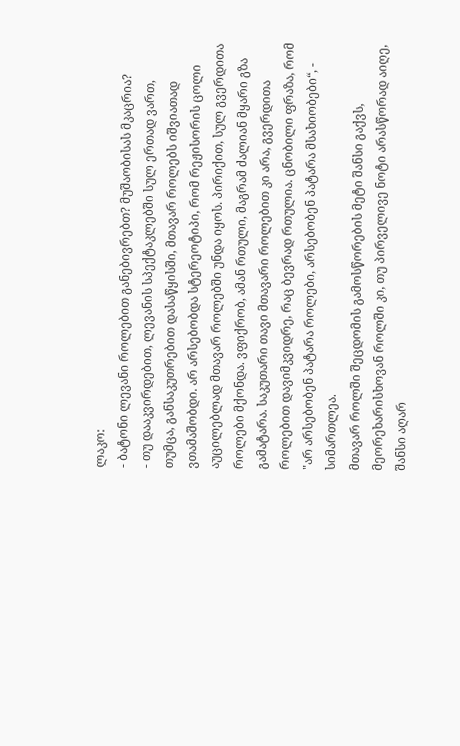ლაკო:
- ბატონი ლევანი როლებით განებივრებთ? მუშაობისას მკაცრია?
- თუ დააკვირდებით, ლევანის სპექტაკლებში სულ ერთად ვართ, თუმცა, განსაკუთრებით დასაწყისში, მთავარ როლებს იშვიათად ვთამაშობდი. არ არსებობდა სტერეოტიპი, რომ რეჟისორის ცოლი აუცილებლად მთავარ როლებში უნდა იყოს. პირიქით, სულ გვერდითა როლები მქონდა. ვფიქრობ, ამან რთული, მაგრამ ძალიან მყარი გზა გამატარა. საკუთარი თავი მთავარი როლებით კი არა, გვერდითა როლებით დავიმკვიდრე, რაც ბევრად რთულია. ცნობილი ფრაზა, რომ "არ არსებობენ პატარა როლები, არსებობენ პატარა მსახიობები“, - სიმართლეა.
მთავარ როლში შეცდომის გამოსწორების მეტი შანსი გაქვს, მეორეხარისხოვან როლში კი, თუ პირველივე ნოტი არასწორად აიღე, შანსი აღარ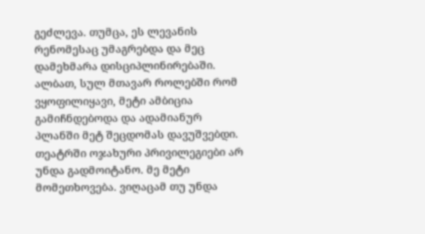გეძლევა. თუმცა, ეს ლევანის რენომესაც უმაგრებდა და მეც დამეხმარა დისციპლინირებაში. ალბათ, სულ მთავარ როლებში რომ ვყოფილიყავი, მეტი ამბიცია გამიჩნდებოდა და ადამიანურ პლანში მეტ შეცდომას დავუშვებდი. თეატრში ოჯახური პრივილეგიები არ უნდა გადმოიტანო. მე მეტი მომეთხოვება. ვიღაცამ თუ უნდა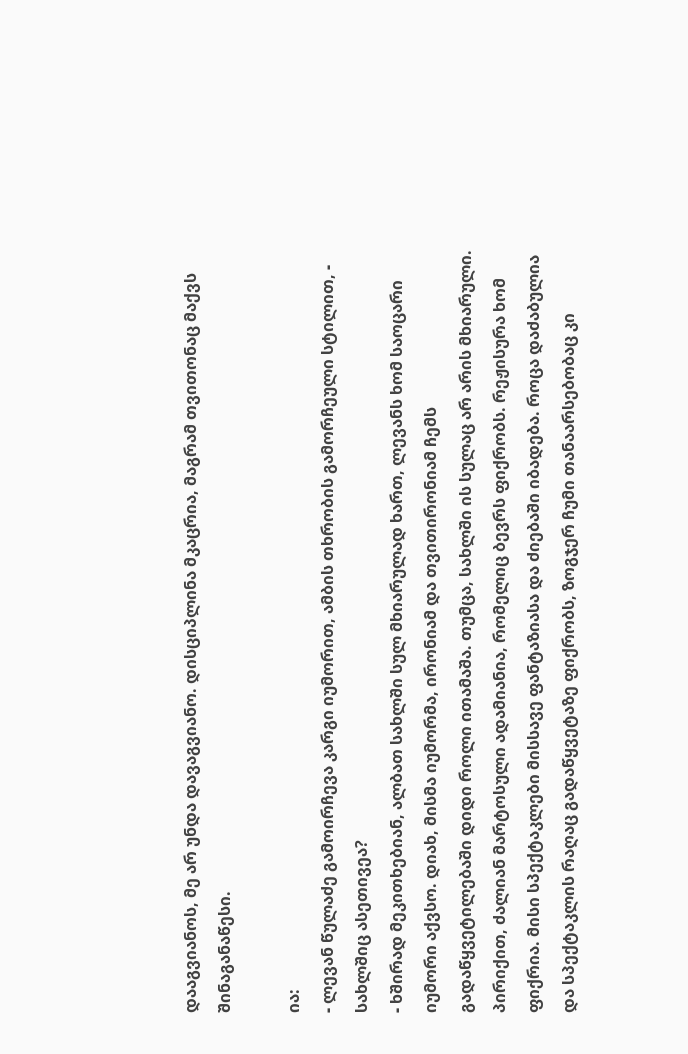დააგვიანოს, მე არ უნდა დავაგვიანო. დისციპლინა მკაცრია, მაგრამ თვითონაც მაქვს შინაგანაწესი.

ია:
- ლევან წულაძე გამოირჩევა კარგი იუმორით, ამბის თხრობის გამორჩეული სტილით, - სახლშიც ასეთივეა?
- ხშირად მეკითხებიან, ალბათ სახლში სულ მხიარულად ხართ, ლევანს ხომ საოცარი იუმორი აქვსო. დიახ, მისმა იუმორმა, ირონიამ და თვითირონიამ ჩემს გადაწყვეტილებაში დიდი როლი ითამაშა. თუმცა, სახლში ის სულაც არ არის მხიარული. პირიქით, ძალიან მარტოსული ადამიანია, რომელიც ბევრს ფიქრობს. რეჟისურა ხომ ფიქრია. მისი სპექტაკლები მისსავე ფანტაზიასა და ძიებაში იბადება. როცა დაძაბულია და სპექტაკლის რაღაც გადაწყვეტაზე ფიქრობს, ზოგჯერ ჩუმი თანაარსებობაც კი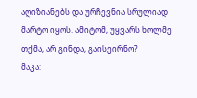აღიზიანებს და ურჩევნია სრულიად მარტო იყოს. ამიტომ, უყვარს ხოლმე თქმა, არ გინდა, გაისეირნო?
მაკა: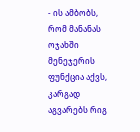- ის ამბობს, რომ მანანას ოჯახში მენეჯერის ფუნქცია აქვს, კარგად აგვარებს რიგ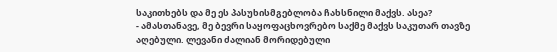საკითხებს და მე ეს პასუხისმგებლობა ჩახსნილი მაქვს. ასეა?
- ამასთანავე, მე ბევრი საყოფაცხოვრებო საქმე მაქვს საკუთარ თავზე აღებული. ლევანი ძალიან მორიდებული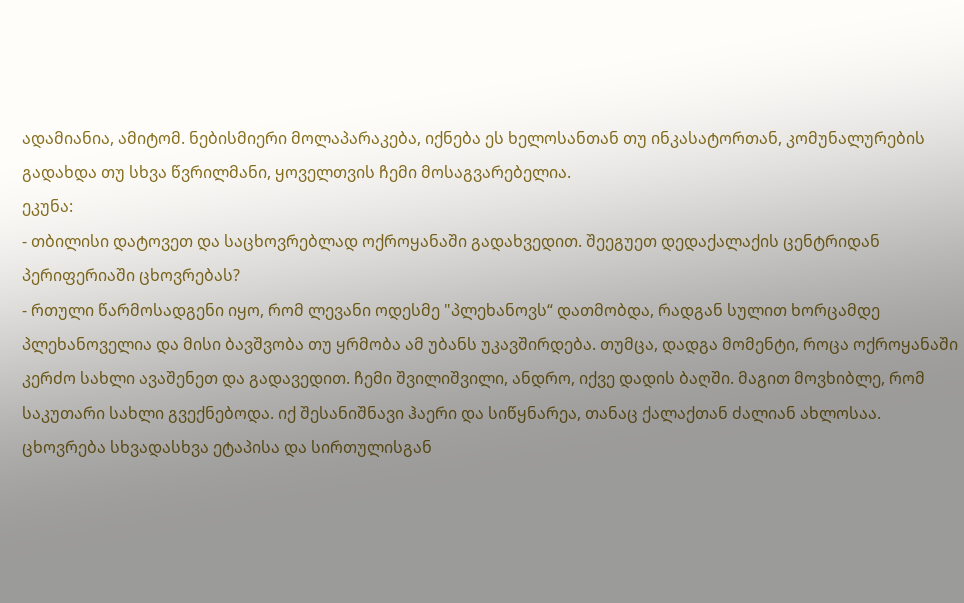ადამიანია, ამიტომ. ნებისმიერი მოლაპარაკება, იქნება ეს ხელოსანთან თუ ინკასატორთან, კომუნალურების გადახდა თუ სხვა წვრილმანი, ყოველთვის ჩემი მოსაგვარებელია.
ეკუნა:
- თბილისი დატოვეთ და საცხოვრებლად ოქროყანაში გადახვედით. შეეგუეთ დედაქალაქის ცენტრიდან პერიფერიაში ცხოვრებას?
- რთული წარმოსადგენი იყო, რომ ლევანი ოდესმე "პლეხანოვს“ დათმობდა, რადგან სულით ხორცამდე პლეხანოველია და მისი ბავშვობა თუ ყრმობა ამ უბანს უკავშირდება. თუმცა, დადგა მომენტი, როცა ოქროყანაში კერძო სახლი ავაშენეთ და გადავედით. ჩემი შვილიშვილი, ანდრო, იქვე დადის ბაღში. მაგით მოვხიბლე, რომ საკუთარი სახლი გვექნებოდა. იქ შესანიშნავი ჰაერი და სიწყნარეა, თანაც ქალაქთან ძალიან ახლოსაა. ცხოვრება სხვადასხვა ეტაპისა და სირთულისგან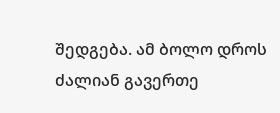შედგება. ამ ბოლო დროს ძალიან გავერთე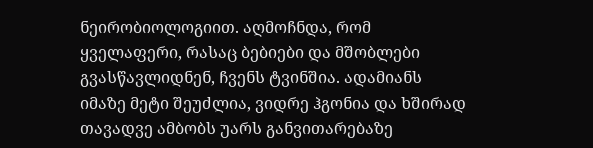ნეირობიოლოგიით. აღმოჩნდა, რომ ყველაფერი, რასაც ბებიები და მშობლები გვასწავლიდნენ, ჩვენს ტვინშია. ადამიანს იმაზე მეტი შეუძლია, ვიდრე ჰგონია და ხშირად თავადვე ამბობს უარს განვითარებაზე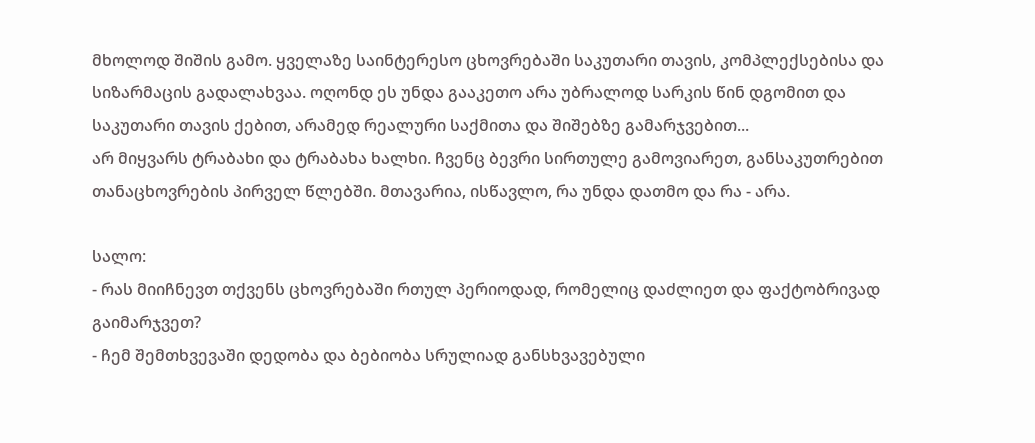მხოლოდ შიშის გამო. ყველაზე საინტერესო ცხოვრებაში საკუთარი თავის, კომპლექსებისა და სიზარმაცის გადალახვაა. ოღონდ ეს უნდა გააკეთო არა უბრალოდ სარკის წინ დგომით და საკუთარი თავის ქებით, არამედ რეალური საქმითა და შიშებზე გამარჯვებით...
არ მიყვარს ტრაბახი და ტრაბახა ხალხი. ჩვენც ბევრი სირთულე გამოვიარეთ, განსაკუთრებით თანაცხოვრების პირველ წლებში. მთავარია, ისწავლო, რა უნდა დათმო და რა - არა.

სალო:
- რას მიიჩნევთ თქვენს ცხოვრებაში რთულ პერიოდად, რომელიც დაძლიეთ და ფაქტობრივად გაიმარჯვეთ?
- ჩემ შემთხვევაში დედობა და ბებიობა სრულიად განსხვავებული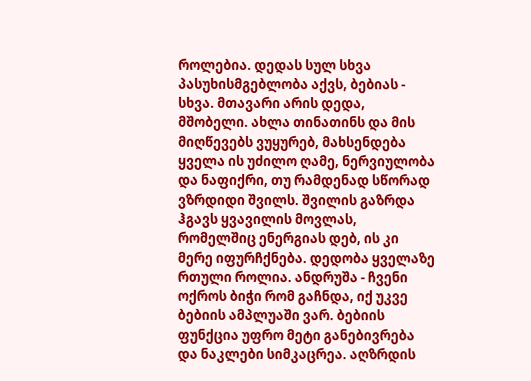როლებია. დედას სულ სხვა პასუხისმგებლობა აქვს, ბებიას - სხვა. მთავარი არის დედა, მშობელი. ახლა თინათინს და მის მიღწევებს ვუყურებ, მახსენდება ყველა ის უძილო ღამე, ნერვიულობა და ნაფიქრი, თუ რამდენად სწორად ვზრდიდი შვილს. შვილის გაზრდა ჰგავს ყვავილის მოვლას, რომელშიც ენერგიას დებ, ის კი მერე იფურჩქნება. დედობა ყველაზე რთული როლია. ანდრუშა - ჩვენი ოქროს ბიჭი რომ გაჩნდა, იქ უკვე ბებიის ამპლუაში ვარ. ბებიის ფუნქცია უფრო მეტი განებივრება და ნაკლები სიმკაცრეა. აღზრდის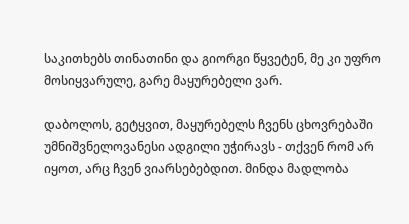საკითხებს თინათინი და გიორგი წყვეტენ, მე კი უფრო მოსიყვარულე, გარე მაყურებელი ვარ.

დაბოლოს, გეტყვით, მაყურებელს ჩვენს ცხოვრებაში უმნიშვნელოვანესი ადგილი უჭირავს - თქვენ რომ არ იყოთ, არც ჩვენ ვიარსებებდით. მინდა მადლობა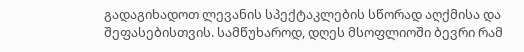გადაგიხადოთ ლევანის სპექტაკლების სწორად აღქმისა და შეფასებისთვის. სამწუხაროდ, დღეს მსოფლიოში ბევრი რამ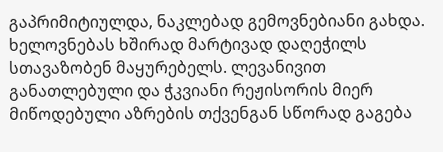გაპრიმიტიულდა, ნაკლებად გემოვნებიანი გახდა. ხელოვნებას ხშირად მარტივად დაღეჭილს სთავაზობენ მაყურებელს. ლევანივით განათლებული და ჭკვიანი რეჟისორის მიერ მიწოდებული აზრების თქვენგან სწორად გაგება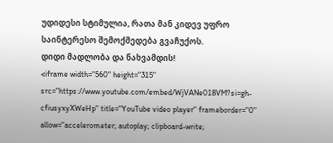უდიდესი სტიმულია, რათა მან კიდევ უფრო საინტერესო შემოქმედება გვაჩუქოს.
დიდი მადლობა და ნახვამდის!
<iframe width="560" height="315" src="https://www.youtube.com/embed/WjVANe018VM?si=gh-cfiusyxyXWeHp" title="YouTube video player" frameborder="0" allow="accelerometer; autoplay; clipboard-write;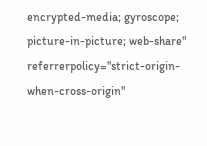encrypted-media; gyroscope; picture-in-picture; web-share" referrerpolicy="strict-origin-when-cross-origin"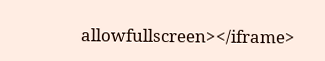allowfullscreen></iframe>